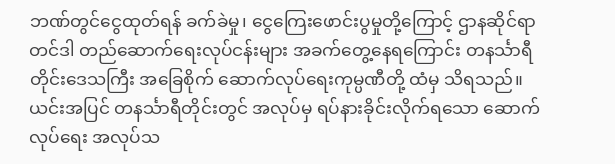ဘဏ်တွင်ငွေထုတ်ရန် ခက်ခဲမှု၊ ငွေကြေးဖောင်းပွမှုတို့ကြောင့် ဌာနဆိုင်ရာ တင်ဒါ တည်ဆောက်ရေးလုပ်ငန်းများ အခက်တွေ့နေရကြောင်း တနင်္သာရီတိုင်းဒေသကြီး အခြေစိုက် ဆောက်လုပ်ရေးကုမ္ပဏီတို့ ထံမှ သိရသည်။
ယင်းအပြင် တနင်္သာရီတိုင်းတွင် အလုပ်မှ ရပ်နားခိုင်းလိုက်ရသော ဆောက်လုပ်ရေး အလုပ်သ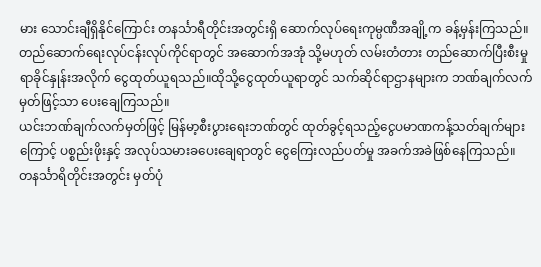မား သောင်းချီရှိနိုင်ကြောင်း တနင်္သာရီတိုင်းအတွင်းရှိ ဆောက်လုပ်ရေးကုမ္ပဏီအချို့က ခန့်မှန်းကြသည်။ တည်ဆောက်ရေးလုပ်ငန်းလုပ်ကိုင်ရာတွင် အဆောက်အအုံ သို့မဟုတ် လမ်းတံတား တည်ဆောက်ပြီးစီးမှုရာခိုင်နှုန်းအလိုက် ငွေထုတ်ယူရသည်။ထိုသို့ငွေထုတ်ယူရာတွင် သက်ဆိုင်ရာဌာနများက ဘဏ်ချက်လက်မှတ်ဖြင့်သာ ပေးချေကြသည်။
ယင်းဘဏ်ချက်လက်မှတ်ဖြင့် မြန်မာ့စီးပွားရေးဘဏ်တွင် ထုတ်ခွင့်ရသည့်ငွေပမာဏကန့်သတ်ချက်များကြောင့် ပစ္စည်းဖိုးနှင့် အလုပ်သမားခပေးချေရာတွင် ငွေကြေးလည်ပတ်မှု အခက်အခဲဖြစ်နေကြသည်။
တနင်္သာရိတိုင်းအတွင်း မှတ်ပုံ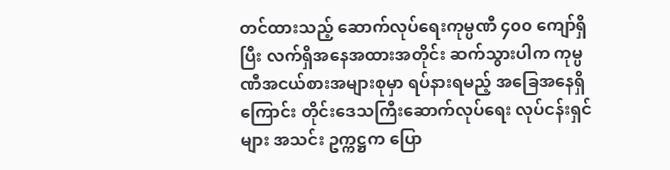တင်ထားသည့် ဆောက်လုပ်ရေးကုမ္ပဏီ ၄၀၀ ကျော်ရှိပြီး လက်ရှိအနေအထားအတိုင်း ဆက်သွားပါက ကုမ္ပဏီအငယ်စားအများစုမှာ ရပ်နားရမည့် အခြေအနေရှိကြောင်း တိုင်းဒေသကြီးဆောက်လုပ်ရေး လုပ်ငန်းရှင်များ အသင်း ဥက္ကဋ္ဌက ပြော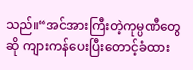သည်။“အင်အားကြီးတဲ့ကုမ္ပဏီတွေဆို ကျားကန်ပေးပြီးတောင့်ခံထား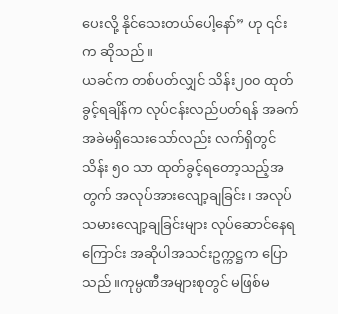ပေးလို့ နိုင်သေးတယ်ပေါ့နော်” ဟု ၎င်းက ဆိုသည်။
ယခင်က တစ်ပတ်လျှင် သိန်း၂၀၀ ထုတ်ခွင့်ရချိန်က လုပ်ငန်းလည်ပတ်ရန် အခက်အခဲမရှိသေးသော်လည်း လက်ရှိတွင် သိန်း ၅၀ သာ ထုတ်ခွင့်ရတော့သည့်အတွက် အလုပ်အားလျော့ချခြင်း၊ အလုပ်သမားလျော့ချခြင်းများ လုပ်ဆောင်နေရကြောင်း အဆိုပါအသင်းဥက္ကဋ္ဌက ပြောသည်။ကုမ္ပဏီအများစုတွင် မဖြစ်မ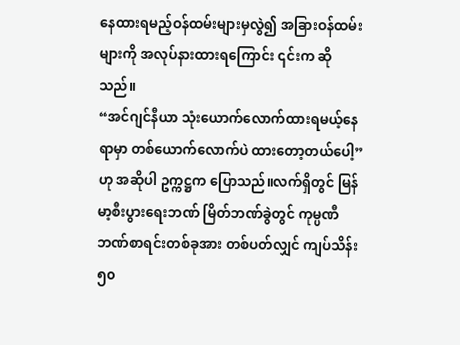နေထားရမည့်ဝန်ထမ်းများမှလွဲ၍ အခြားဝန်ထမ်းများကို အလုပ်နားထားရကြောင်း ၎င်းက ဆိုသည်။
“အင်ဂျင်နီယာ သုံးယောက်လောက်ထားရမယ့်နေရာမှာ တစ်ယောက်လောက်ပဲ ထားတော့တယ်ပေါ့”ဟု အဆိုပါ ဥက္ကဋ္ဌက ပြောသည်။လက်ရှိတွင် မြန်မာ့စီးပွားရေးဘဏ် မြိတ်ဘဏ်ခွဲတွင် ကုမ္ပဏီဘဏ်စာရင်းတစ်ခုအား တစ်ပတ်လျှင် ကျပ်သိန်း ၅၀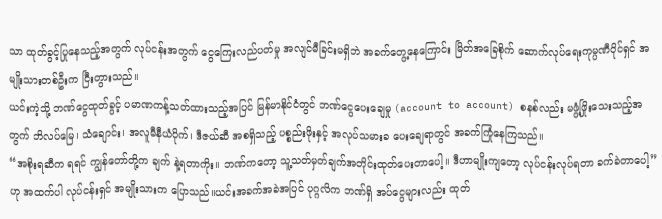သာ ထုတ်ခွင့်ပြုနေသည့်အတွက် လုပ်ငန်းအတွက် ငွေကြေးလည်ပတ်မှု အလျင်မီခြင်းမရှိဘဲ အခက်တွေ့နေကြောင်း မြိတ်အခြေစိုက် ဆောက်လုပ်ရေးကုမ္ပဏီပိုင်ရှင် အမျိုးသားတစ်ဦးက ငြီးတွားသည်။
ယင်းကဲ့သို့ ဘဏ်ငွေထုတ်ခွင့် ပမာဏကန့်သတ်ထားသည့်အပြင် မြန်မာနိုင်ငံတွင် ဘဏ်ငွေပေးချေမှု (account to account) စနစ်လည်း မဖွံ့ဖြိုးသေးသည့်အတွက် ဘိလပ်မြေ၊ သံချောင်း၊ အလူမီနီယံပိုက်၊ ဒီဇယ်ဆီ အစရှိသည့် ပစ္စည်းဖိုးနှင့် အလုပ်သမားခ ပေးချေရာတွင် အခက်ကြုံနေကြသည်။
“အစိုးရဆီက ရရင် ကျွန်တော်တို့က ချက် နဲ့ရတာကိုး။ ဘဏ်ကတော့ သူ့သတ်မှတ်ချက်အတိုင်းထုတ်ပေးတာပေါ့။ ဒီဟာမျိုးကျတော့ လုပ်ငန်းလုပ်ရတာ ခက်ခဲတာပေါ့” ဟု အထက်ပါ လုပ်ငန်းရှင် အမျိုးသားက ပြောသည်။ယင်းအခက်အခဲအပြင် ပုဂ္ဂလိက ဘဏ်ရှိ အပ်ငွေများလည်း ထုတ်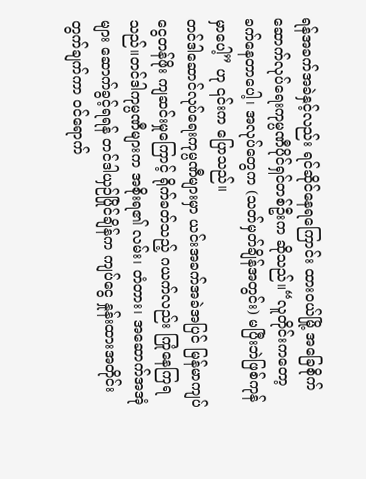ရန်အခက်အခဲနှင့်လည်း ရင်ဆိုင်နေရကြောင်း ထားဝယ်မြို့ အခြေစိုက် ဆောက်လုပ်ရေးကုမ္ပဏီပိုင်ရှင်တစ်ဦးက ဆိုသည်။“လူတိုင်းကတော့ ခက်နေတာပေါ့၊ အလုပ်တွေက (သတ်မှတ်ချိန်အတွင်း) မပြီးဘဲဖြစ်ကုန်မှာပေါ့” ဟု ၎င်းက ပြောသည်။
တင်ဒါဆောင်လုပ်ရေးကုမ္ပဏီများမှာ ယင်းအခက်အခဲအပြင် မြန်မာကျပ်ငွေတန်ဖိုး ကျဆင်းမှုကြောင့် ရိုက်ခတ်သည့် ဂယက်လည်း ကြုံနေကြရသည်။တင်ဒါကုမ္ပဏီများက အစိုးရ၏ လမ်း၊ တံတား၊ အဆောက်အအုံများ ဆောက်ခွင့်ရရန် တင်ဒါယှဉ်ပြိုင်ချိန်က ကျပ်ငွေ နှုန်းထားအတိုင်း တွက်ချက်ကာ ဝင်ရောက်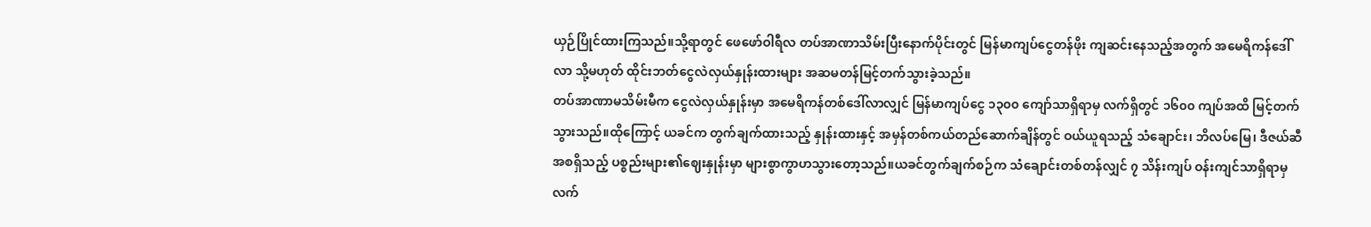ယှဉ်ပြိုင်ထားကြသည်။သို့ရာတွင် ဖေဖော်ဝါရီလ တပ်အာဏာသိမ်းပြီးနောက်ပိုင်းတွင် မြန်မာကျပ်ငွေတန်ဖိုး ကျဆင်းနေသည့်အတွက် အမေရိကန်ဒေါ်လာ သို့မဟုတ် ထိုင်းဘတ်ငွေလဲလှယ်နှုန်းထားများ အဆမတန်မြင့်တက်သွားခဲ့သည်။
တပ်အာဏာမသိမ်းမီက ငွေလဲလှယ်နှုန်းမှာ အမေရိကန်တစ်ဒေါ်လာလျှင် မြန်မာကျပ်ငွေ ၁၃၀၀ ကျော်သာရှိရာမှ လက်ရှိတွင် ၁၆၀၀ ကျပ်အထိ မြင့်တက်သွားသည်။ထိုကြောင့် ယခင်က တွက်ချက်ထားသည့် နှုန်းထားနှင့် အမှန်တစ်ကယ်တည်ဆောက်ချိန်တွင် ဝယ်ယူရသည့် သံချောင်း၊ ဘိလပ်မြေ၊ ဒီဇယ်ဆီ အစရှိသည့် ပစ္စည်းများ၏ဈေးနှုန်းမှာ များစွာကွာဟသွားတော့သည်။ယခင်တွက်ချက်စဉ်က သံချောင်းတစ်တန်လျှင် ၇ သိန်းကျပ် ဝန်းကျင်သာရှိရာမှ လက်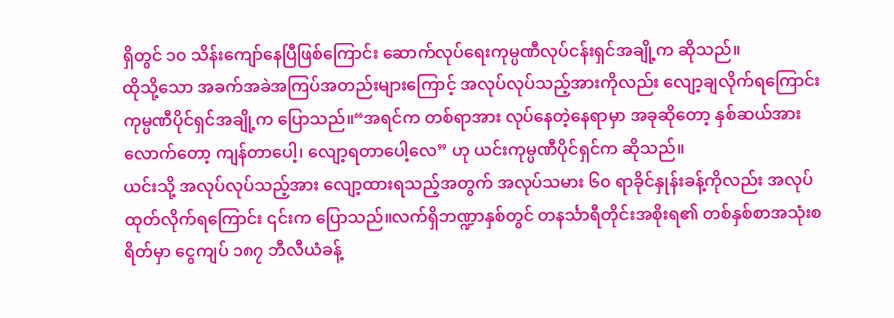ရှိတွင် ၁၀ သိန်းကျော်နေပြီဖြစ်ကြောင်း ဆောက်လုပ်ရေးကုမ္ပဏီလုပ်ငန်းရှင်အချို့က ဆိုသည်။
ထိုသို့သော အခက်အခဲအကြပ်အတည်းများကြောင့် အလုပ်လုပ်သည့်အားကိုလည်း လျော့ချလိုက်ရကြောင်း ကုမ္ပဏီပိုင်ရှင်အချို့က ပြောသည်။“အရင်က တစ်ရာအား လုပ်နေတဲ့နေရာမှာ အခုဆိုတော့ နှစ်ဆယ်အား လောက်တော့ ကျန်တာပေါ့၊ လျော့ရတာပေါ့လေ” ဟု ယင်းကုမ္ပဏီပိုင်ရှင်က ဆိုသည်။
ယင်းသို့ အလုပ်လုပ်သည့်အား လျော့ထားရသည့်အတွက် အလုပ်သမား ၆၀ ရာခိုင်နှုန်းခန့်ကိုလည်း အလုပ်ထုတ်လိုက်ရကြောင်း ၎င်းက ပြောသည်။လက်ရှိဘဏ္ဍာနှစ်တွင် တနင်္သာရီတိုင်းအစိုးရ၏ တစ်နှစ်စာအသုံးစရိတ်မှာ ငွေကျပ် ၁၈၇ ဘီလီယံခန့်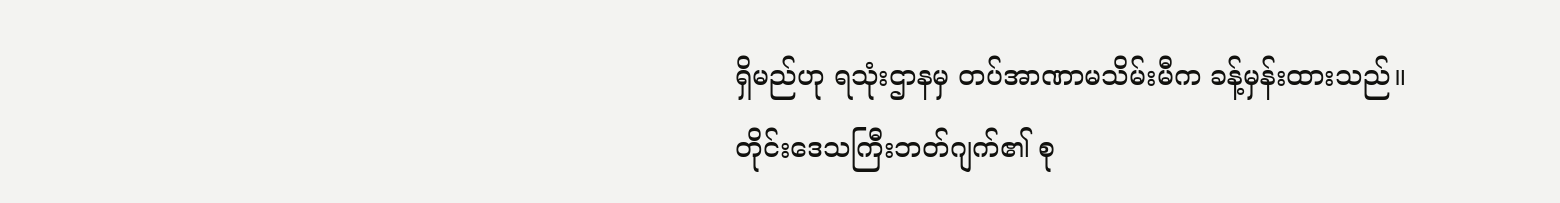ရှိမည်ဟု ရသုံးဌာနမှ တပ်အာဏာမသိမ်းမီက ခန့်မှန်းထားသည်။
တိုင်းဒေသကြီးဘတ်ဂျက်၏ စု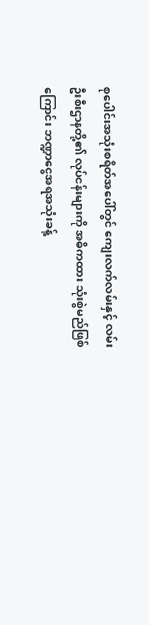စုပေါင်းအသုံးစရိတ်အပေါ်တွင် ကျေးလက်လမ်းနှင့် လမ်းဦးစီးဌာနတို့၏ လုပ်ငန်းများကို အဓိကထား သုံးစွဲမည်ဖြစ်ကြောင်း ဘဏ္ဍာငွေအရအသုံးခန့်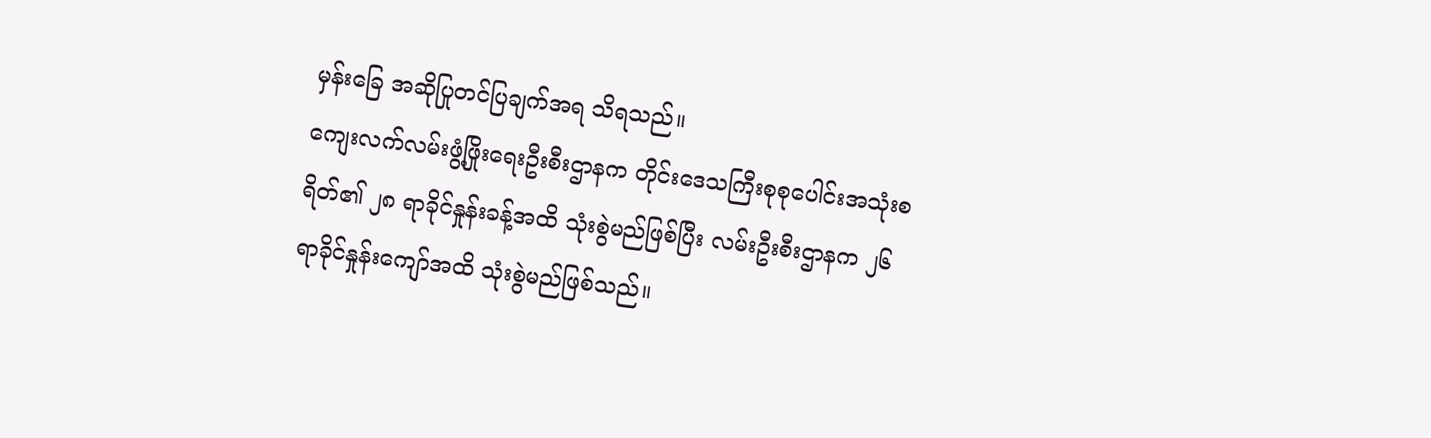မှန်းခြေ အဆိုပြုတင်ပြချက်အရ သိရသည်။
ကျေးလက်လမ်းဖွံ့ဖြိုးရေးဦးစီးဌာနက တိုင်းဒေသကြီးစုစုပေါင်းအသုံးစရိတ်၏ ၂၈ ရာခိုင်နှုန်းခန့်အထိ သုံးစွဲမည်ဖြစ်ပြီး လမ်းဦးစီးဌာနက ၂၆ ရာခိုင်နှုန်းကျော်အထိ သုံးစွဲမည်ဖြစ်သည်။